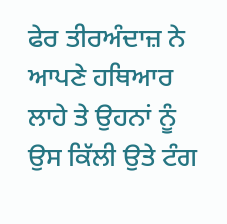ਫੇਰ ਤੀਰਅੰਦਾਜ਼ ਨੇ ਆਪਣੇ ਹਥਿਆਰ ਲਾਹੇ ਤੇ ਉਹਨਾਂ ਨੂੰ ਉਸ ਕਿੱਲੀ ਉਤੇ ਟੰਗ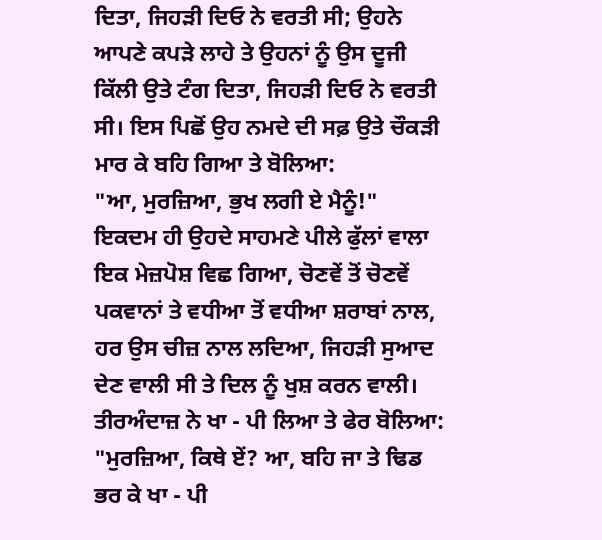ਦਿਤਾ, ਜਿਹੜੀ ਦਿਓ ਨੇ ਵਰਤੀ ਸੀ; ਉਹਨੇ ਆਪਣੇ ਕਪੜੇ ਲਾਹੇ ਤੇ ਉਹਨਾਂ ਨੂੰ ਉਸ ਦੂਜੀ ਕਿੱਲੀ ਉਤੇ ਟੰਗ ਦਿਤਾ, ਜਿਹੜੀ ਦਿਓ ਨੇ ਵਰਤੀ ਸੀ। ਇਸ ਪਿਛੋਂ ਉਹ ਨਮਦੇ ਦੀ ਸਫ਼ ਉਤੇ ਚੌਕੜੀ ਮਾਰ ਕੇ ਬਹਿ ਗਿਆ ਤੇ ਬੋਲਿਆ:
"ਆ, ਮੁਰਜ਼ਿਆ, ਭੁਖ ਲਗੀ ਏ ਮੈਨੂੰ!"
ਇਕਦਮ ਹੀ ਉਹਦੇ ਸਾਹਮਣੇ ਪੀਲੇ ਫੁੱਲਾਂ ਵਾਲਾ ਇਕ ਮੇਜ਼ਪੋਸ਼ ਵਿਛ ਗਿਆ, ਚੋਣਵੇਂ ਤੋਂ ਚੋਣਵੇਂ ਪਕਵਾਨਾਂ ਤੇ ਵਧੀਆ ਤੋਂ ਵਧੀਆ ਸ਼ਰਾਬਾਂ ਨਾਲ, ਹਰ ਉਸ ਚੀਜ਼ ਨਾਲ ਲਦਿਆ, ਜਿਹੜੀ ਸੁਆਦ ਦੇਣ ਵਾਲੀ ਸੀ ਤੇ ਦਿਲ ਨੂੰ ਖੁਸ਼ ਕਰਨ ਵਾਲੀ।
ਤੀਰਅੰਦਾਜ਼ ਨੇ ਖਾ - ਪੀ ਲਿਆ ਤੇ ਫੇਰ ਬੋਲਿਆ:
"ਮੁਰਜ਼ਿਆ, ਕਿਥੇ ਏਂ? ਆ, ਬਹਿ ਜਾ ਤੇ ਢਿਡ ਭਰ ਕੇ ਖਾ - ਪੀ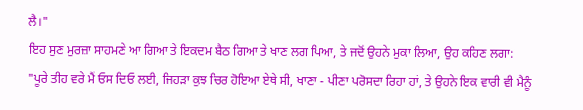ਲੈ।"
ਇਹ ਸੁਣ ਮੁਰਜ਼ਾ ਸਾਹਮਣੇ ਆ ਗਿਆ ਤੇ ਇਕਦਮ ਬੈਠ ਗਿਆ ਤੇ ਖਾਣ ਲਗ ਪਿਆ, ਤੇ ਜਦੋਂ ਉਹਨੇ ਮੁਕਾ ਲਿਆ, ਉਹ ਕਹਿਣ ਲਗਾ:
"ਪੂਰੇ ਤੀਹ ਵਰੇ ਮੈਂ ਓਸ ਦਿਓ ਲਈ, ਜਿਹੜਾ ਕੁਝ ਚਿਰ ਹੋਇਆ ਏਥੇ ਸੀ, ਖਾਣਾ - ਪੀਣਾ ਪਰੋਸਦਾ ਰਿਹਾ ਹਾਂ, ਤੇ ਉਹਨੇ ਇਕ ਵਾਰੀ ਵੀ ਮੈਨੂੰ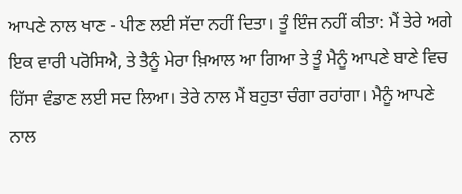ਆਪਣੇ ਨਾਲ ਖਾਣ - ਪੀਣ ਲਈ ਸੱਦਾ ਨਹੀਂ ਦਿਤਾ। ਤੂੰ ਇੰਜ ਨਹੀਂ ਕੀਤਾ: ਮੈਂ ਤੇਰੇ ਅਗੇ ਇਕ ਵਾਰੀ ਪਰੋਸਿਐ, ਤੇ ਤੈਨੂੰ ਮੇਰਾ ਖ਼ਿਆਲ ਆ ਗਿਆ ਤੇ ਤੂੰ ਮੈਨੂੰ ਆਪਣੇ ਬਾਣੇ ਵਿਚ ਹਿੱਸਾ ਵੰਡਾਣ ਲਈ ਸਦ ਲਿਆ। ਤੇਰੇ ਨਾਲ ਮੈਂ ਬਹੁਤਾ ਚੰਗਾ ਰਹਾਂਗਾ। ਮੈਨੂੰ ਆਪਣੇ ਨਾਲ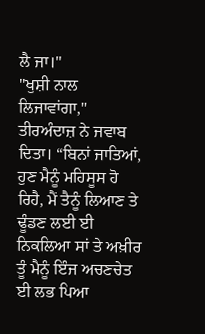ਲੈ ਜਾ।"
"ਖੁਸ਼ੀ ਨਾਲ ਲਿਜਾਵਾਂਗਾ," ਤੀਰਅੰਦਾਜ਼ ਨੇ ਜਵਾਬ ਦਿਤਾ। “ਬਿਨਾਂ ਜਾਤਿਆਂ, ਹੁਣ ਮੈਨੂੰ ਮਹਿਸੂਸ ਹੋ ਰਿਹੈ, ਮੈਂ ਤੈਨੂੰ ਲਿਆਣ ਤੇ ਢੂੰਡਣ ਲਈ ਈ ਨਿਕਲਿਆ ਸਾਂ ਤੇ ਅਖ਼ੀਰ ਤੂੰ ਮੈਨੂੰ ਇੰਜ ਅਚਣਚੇਤ ਈ ਲਭ ਪਿਆ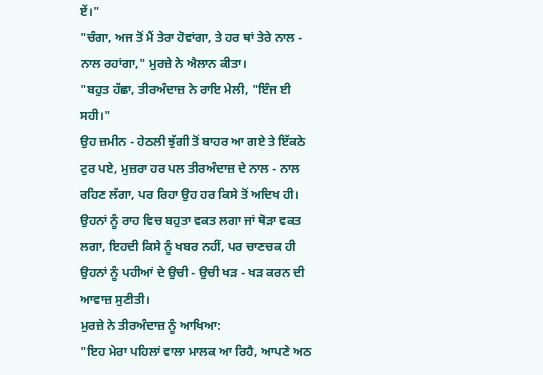ਏਂ।"
"ਚੰਗਾ, ਅਜ ਤੋਂ ਮੈਂ ਤੇਰਾ ਹੋਵਾਂਗਾ, ਤੇ ਹਰ ਥਾਂ ਤੇਰੇ ਨਾਲ - ਨਾਲ ਰਹਾਂਗਾ," ਮੁਰਜ਼ੇ ਨੇ ਐਲਾਨ ਕੀਤਾ।
"ਬਹੁਤ ਹੱਛਾ, ਤੀਰਅੰਦਾਜ਼ ਨੇ ਰਾਇ ਮੇਲੀ, "ਇੰਜ ਈ ਸਹੀ।"
ਉਹ ਜ਼ਮੀਨ - ਹੇਠਲੀ ਝੁੱਗੀ ਤੋਂ ਬਾਹਰ ਆ ਗਏ ਤੇ ਇੱਕਠੇ ਟੁਰ ਪਏ, ਮੁਜ਼ਰਾ ਹਰ ਪਲ ਤੀਰਅੰਦਾਜ਼ ਦੇ ਨਾਲ - ਨਾਲ ਰਹਿਣ ਲੱਗਾ, ਪਰ ਰਿਹਾ ਉਹ ਹਰ ਕਿਸੇ ਤੋਂ ਅਦਿਖ ਹੀ।
ਉਹਨਾਂ ਨੂੰ ਰਾਹ ਵਿਚ ਬਹੁਤਾ ਵਕਤ ਲਗਾ ਜਾਂ ਥੋੜਾ ਵਕਤ ਲਗਾ, ਇਹਦੀ ਕਿਸੇ ਨੂੰ ਖਬਰ ਨਹੀਂ, ਪਰ ਚਾਣਚਕ ਹੀ ਉਹਨਾਂ ਨੂੰ ਪਹੀਆਂ ਦੇ ਉਚੀ - ਉਚੀ ਖੜ - ਖੜ ਕਰਨ ਦੀ ਆਵਾਜ਼ ਸੁਣੀਤੀ।
ਮੁਰਜ਼ੇ ਨੇ ਤੀਰਅੰਦਾਜ਼ ਨੂੰ ਆਖਿਆ:
"ਇਹ ਮੇਰਾ ਪਹਿਲਾਂ ਵਾਲਾ ਮਾਲਕ ਆ ਰਿਹੈ, ਆਪਣੇ ਅਠ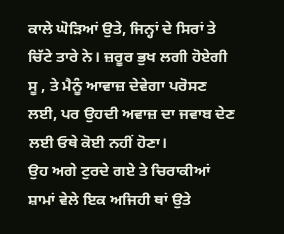ਕਾਲੇ ਘੋੜਿਆਂ ਉਤੇ, ਜਿਨ੍ਹਾਂ ਦੇ ਸਿਰਾਂ ਤੇ ਚਿੱਟੇ ਤਾਰੇ ਨੇ। ਜ਼ਰੂਰ ਭੁਖ ਲਗੀ ਹੋਏਗੀ ਸੂ , ਤੇ ਮੈਨੂੰ ਆਵਾਜ਼ ਦੇਵੇਗਾ ਪਰੋਸਣ ਲਈ, ਪਰ ਉਹਦੀ ਅਵਾਜ਼ ਦਾ ਜਵਾਬ ਦੇਣ ਲਈ ਓਥੇ ਕੋਈ ਨਹੀਂ ਹੋਣਾ।
ਉਹ ਅਗੇ ਟੁਰਦੇ ਗਏ ਤੇ ਚਿਰਾਕੀਆਂ ਸ਼ਾਮਾਂ ਵੇਲੇ ਇਕ ਅਜਿਹੀ ਥਾਂ ਉਤੇ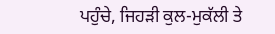ਪਹੁੰਚੇ, ਜਿਹੜੀ ਕੁਲ-ਮੁਕੱਲੀ ਤੇ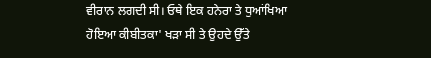ਵੀਰਾਨ ਲਗਦੀ ਸੀ। ਓਥੇ ਇਕ ਹਨੇਰਾ ਤੇ ਧੁਆਂਖਿਆ ਹੋਇਆ ਕੀਬੀਤਕਾ' ਖੜਾ ਸੀ ਤੇ ਉਹਦੇ ਉੱਤੇ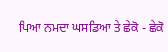ਪਿਆ ਨਮਦਾ ਘਸਡਿਆ ਤੇ ਛੇਕੋ - ਛੇਕੋ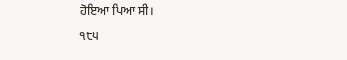ਹੋਇਆ ਪਿਆ ਸੀ।
੧੮੫